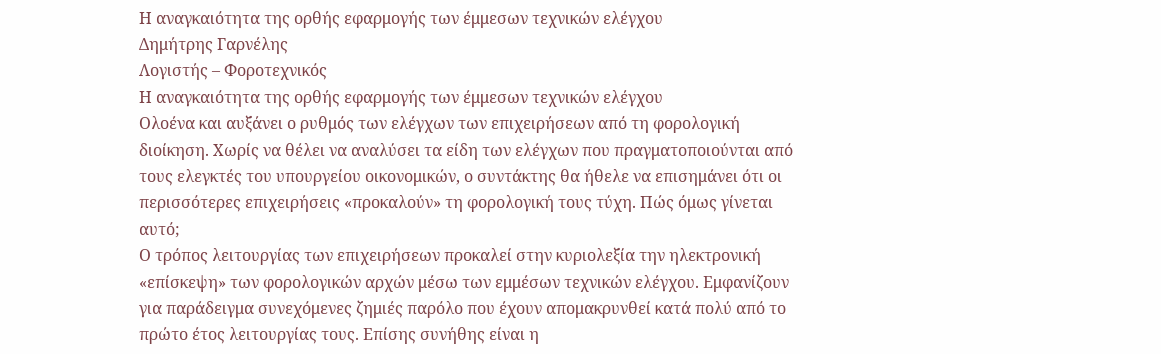Η αναγκαιότητα της ορθής εφαρμογής των έμμεσων τεχνικών ελέγχου
Δημήτρης Γαρνέλης
Λογιστής – Φοροτεχνικός
Η αναγκαιότητα της ορθής εφαρμογής των έμμεσων τεχνικών ελέγχου
Ολοένα και αυξάνει ο ρυθμός των ελέγχων των επιχειρήσεων από τη φορολογική διοίκηση. Χωρίς να θέλει να αναλύσει τα είδη των ελέγχων που πραγματοποιούνται από τους ελεγκτές του υπουργείου οικονομικών, ο συντάκτης θα ήθελε να επισημάνει ότι οι περισσότερες επιχειρήσεις «προκαλούν» τη φορολογική τους τύχη. Πώς όμως γίνεται αυτό;
Ο τρόπος λειτουργίας των επιχειρήσεων προκαλεί στην κυριολεξία την ηλεκτρονική «επίσκεψη» των φορολογικών αρχών μέσω των εμμέσων τεχνικών ελέγχου. Εμφανίζουν για παράδειγμα συνεχόμενες ζημιές παρόλο που έχουν απομακρυνθεί κατά πολύ από το πρώτο έτος λειτουργίας τους. Επίσης συνήθης είναι η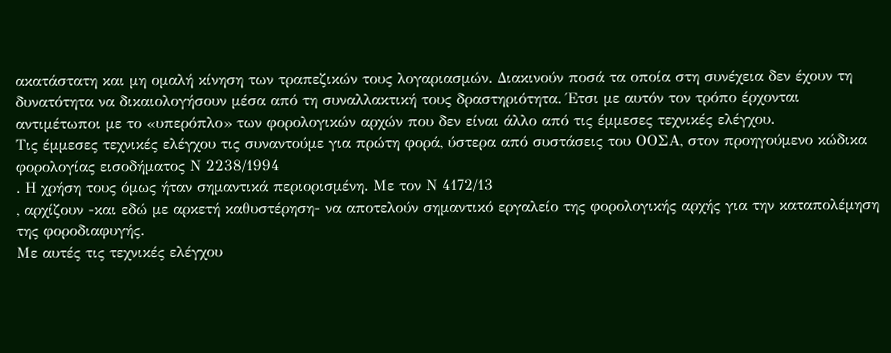ακατάστατη και μη ομαλή κίνηση των τραπεζικών τους λογαριασμών. Διακινούν ποσά τα οποία στη συνέχεια δεν έχουν τη δυνατότητα να δικαιολογήσουν μέσα από τη συναλλακτική τους δραστηριότητα. Έτσι με αυτόν τον τρόπο έρχονται αντιμέτωποι με το «υπερόπλο» των φορολογικών αρχών που δεν είναι άλλο από τις έμμεσες τεχνικές ελέγχου.
Τις έμμεσες τεχνικές ελέγχου τις συναντούμε για πρώτη φορά, ύστερα από συστάσεις του ΟΟΣΑ, στον προηγούμενο κώδικα φορολογίας εισοδήματος Ν 2238/1994
. Η χρήση τους όμως ήταν σημαντικά περιορισμένη. Με τον Ν 4172/13
, αρχίζουν -και εδώ με αρκετή καθυστέρηση- να αποτελούν σημαντικό εργαλείο της φορολογικής αρχής για την καταπολέμηση της φοροδιαφυγής.
Με αυτές τις τεχνικές ελέγχου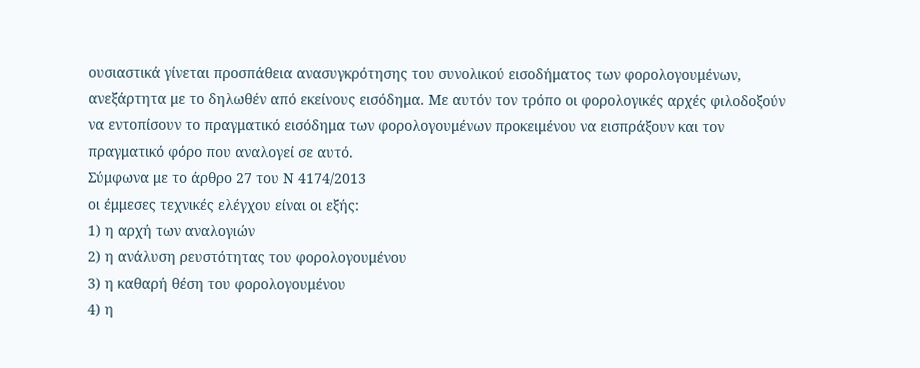ουσιαστικά γίνεται προσπάθεια ανασυγκρότησης του συνολικού εισοδήματος των φορολογουμένων, ανεξάρτητα με το δηλωθέν από εκείνους εισόδημα. Με αυτόν τον τρόπο οι φορολογικές αρχές φιλοδοξούν να εντοπίσουν το πραγματικό εισόδημα των φορολογουμένων προκειμένου να εισπράξουν και τον πραγματικό φόρο που αναλογεί σε αυτό.
Σύμφωνα με το άρθρο 27 του Ν 4174/2013
οι έμμεσες τεχνικές ελέγχου είναι οι εξής:
1) η αρχή των αναλογιών
2) η ανάλυση ρευστότητας του φορολογουμένου
3) η καθαρή θέση του φορολογουμένου
4) η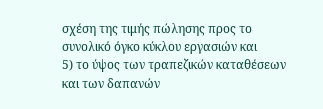σχέση της τιμής πώλησης προς το συνολικό όγκο κύκλου εργασιών και
5) το ύψος των τραπεζικών καταθέσεων και των δαπανών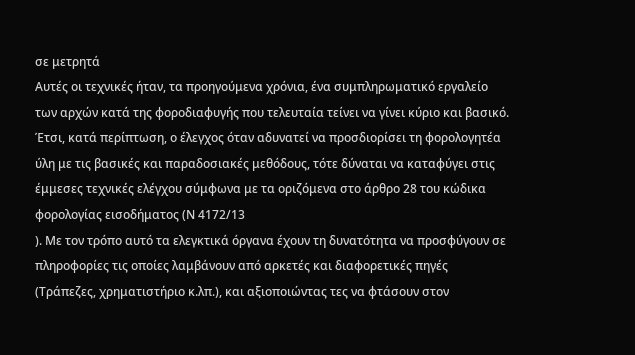σε μετρητά
Αυτές οι τεχνικές ήταν, τα προηγούμενα χρόνια, ένα συμπληρωματικό εργαλείο των αρχών κατά της φοροδιαφυγής που τελευταία τείνει να γίνει κύριο και βασικό. Έτσι, κατά περίπτωση, ο έλεγχος όταν αδυνατεί να προσδιορίσει τη φορολογητέα ύλη με τις βασικές και παραδοσιακές μεθόδους, τότε δύναται να καταφύγει στις έμμεσες τεχνικές ελέγχου σύμφωνα με τα οριζόμενα στο άρθρο 28 του κώδικα φορολογίας εισοδήματος (Ν 4172/13
). Με τον τρόπο αυτό τα ελεγκτικά όργανα έχουν τη δυνατότητα να προσφύγουν σε πληροφορίες τις οποίες λαμβάνουν από αρκετές και διαφορετικές πηγές (Τράπεζες, χρηματιστήριο κ.λπ.), και αξιοποιώντας τες να φτάσουν στον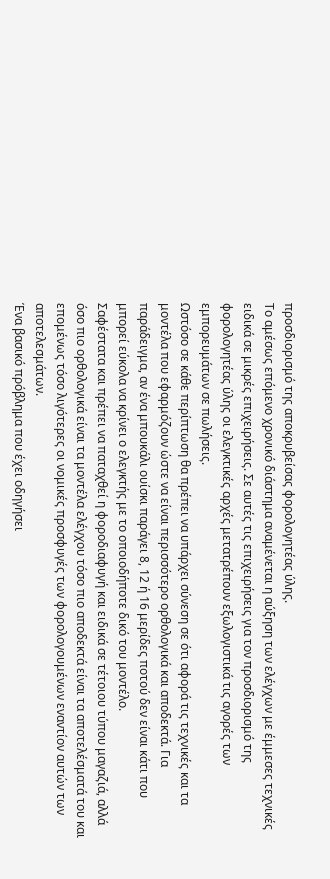προσδιορισμό της αποκρυβείσας φορολογητέας ύλης.
Το αμέσως επόμενο χρονικό διάστημα αναμένεται η αύξηση των ελέγχων με έμμεσες τεχνικές ειδικά σε μικρές επιχειρήσεις. Σε αυτές τις επιχειρήσεις για τον προσδιορισμό της φορολογητέας ύλης οι ελεγκτικές αρχές μετατρέπουν εξωλογιστικά τις αγορές των εμπορευμάτων σε πωλήσεις.
Ωστόσο σε κάθε περίπτωση θα πρέπει να υπάρχει σύνεση σε ότι αφορά τις τεχνικές και τα μοντέλα που εφαρμόζουν ώστε να είναι περισσότερο ορθολογικά και αποδεκτά. Για παράδειγμα, αν ένα μπουκάλι ουίσκι παράγει 8, 12 ή 16 μερίδες ποτού δεν είναι κάτι που μπορεί εύκολα να κρίνει ο ελεγκτής με το οποιοδήποτε δικό του μοντέλο.
Σαφέστατα και πρέπει να παταχθεί η φοροδιαφυγή και ειδικά σε τέτοιου τύπου μαγαζιά, αλλά όσο πιο ορθολογικά είναι τα μοντέλα ελέγχου τόσο πιο αποδεκτά είναι τα αποτελέσματά του και επομένως τόσο λιγότερες οι νομικές προσφυγές των φορολογουμένων εναντίον αυτών των αποτελεσμάτων.
Ένα βασικό πρόβλημα που έχει οδηγήσει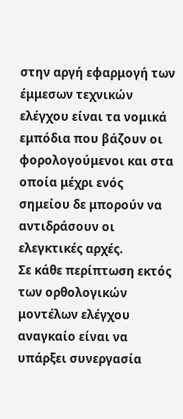στην αργή εφαρμογή των έμμεσων τεχνικών ελέγχου είναι τα νομικά εμπόδια που βάζουν οι φορολογούμενοι και στα οποία μέχρι ενός σημείου δε μπορούν να αντιδράσουν οι ελεγκτικές αρχές.
Σε κάθε περίπτωση εκτός των ορθολογικών μοντέλων ελέγχου αναγκαίο είναι να υπάρξει συνεργασία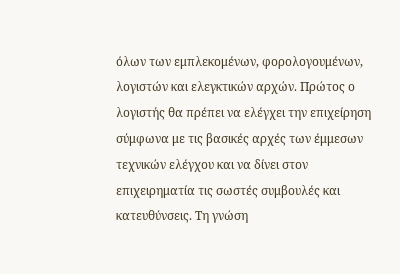όλων των εμπλεκομένων, φορολογουμένων, λογιστών και ελεγκτικών αρχών. Πρώτος ο λογιστής θα πρέπει να ελέγχει την επιχείρηση σύμφωνα με τις βασικές αρχές των έμμεσων τεχνικών ελέγχου και να δίνει στον επιχειρηματία τις σωστές συμβουλές και κατευθύνσεις. Τη γνώση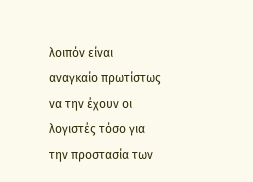λοιπόν είναι αναγκαίο πρωτίστως να την έχουν οι λογιστές τόσο για την προστασία των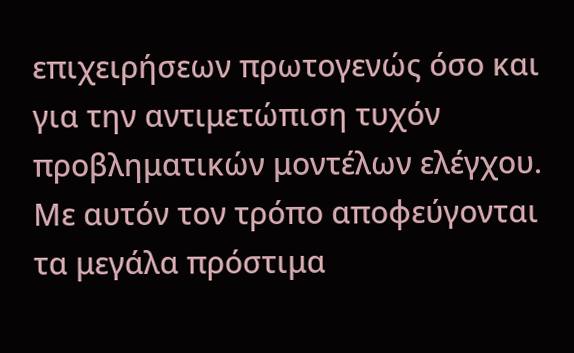επιχειρήσεων πρωτογενώς όσο και για την αντιμετώπιση τυχόν προβληματικών μοντέλων ελέγχου.
Με αυτόν τον τρόπο αποφεύγονται τα μεγάλα πρόστιμα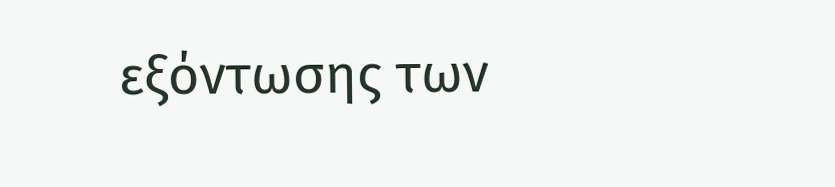εξόντωσης των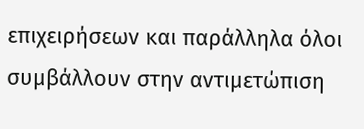επιχειρήσεων και παράλληλα όλοι συμβάλλουν στην αντιμετώπιση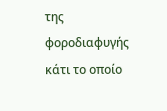της φοροδιαφυγής κάτι το οποίο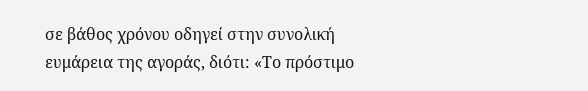σε βάθος χρόνου οδηγεί στην συνολική ευμάρεια της αγοράς, διότι: «Το πρόστιμο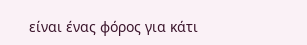είναι ένας φόρος για κάτι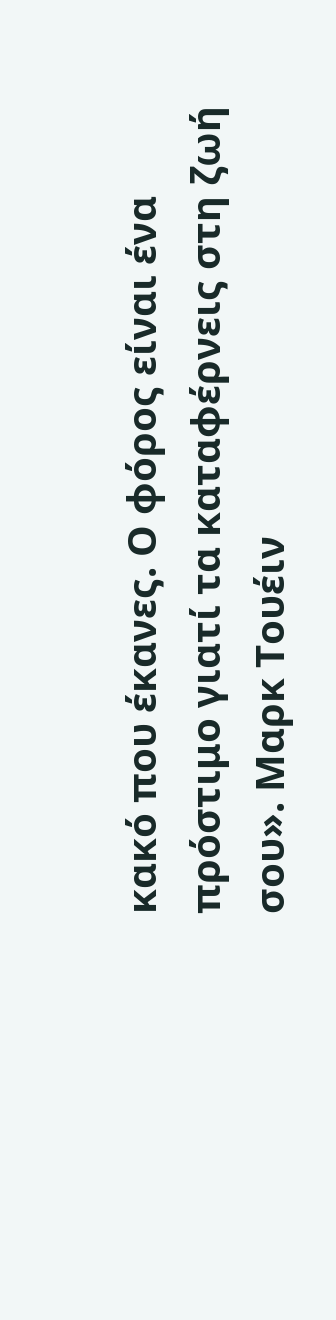κακό που έκανες. Ο φόρος είναι ένα πρόστιμο γιατί τα καταφέρνεις στη ζωή σου». Μαρκ Τουέιν